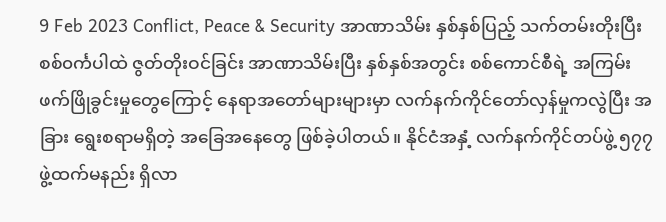9 Feb 2023 Conflict, Peace & Security အာဏာသိမ်း နှစ်နှစ်ပြည့် သက်တမ်းတိုးပြီး စစ်၀င်္ကပါထဲ ဇွတ်တိုးဝင်ခြင်း အာဏာသိမ်းပြီး နှစ်နှစ်အတွင်း စစ်ကောင်စီရဲ့ အကြမ်းဖက်ဖြိုခွင်းမှုတွေကြောင့် နေရာအတော်များများမှာ လက်နက်ကိုင်တော်လှန်မှုကလွဲပြီး အခြား ရွေးစရာမရှိတဲ့ အခြေအနေတွေ ဖြစ်ခဲ့ပါတယ်။ နိုင်ငံအနှံ့ လက်နက်ကိုင်တပ်ဖွဲ့ ၅၇၇ ဖွဲ့ထက်မနည်း ရှိလာ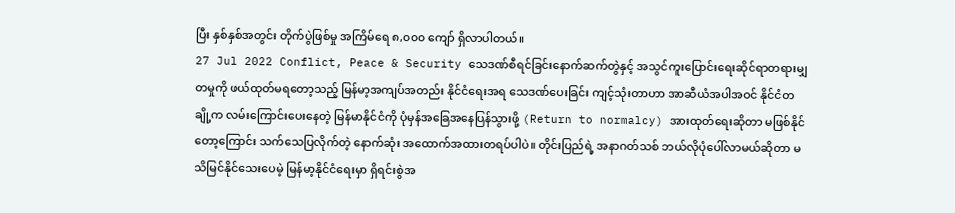ပြီး နှစ်နှစ်အတွင်း တိုက်ပွဲဖြစ်မှု အကြိမ်ရေ ၈,၀၀၀ ကျော် ရှိလာပါတယ်။
27 Jul 2022 Conflict, Peace & Security သေဒဏ်စီရင်ခြင်းနောက်ဆက်တွဲနှင့် အသွင်ကူးပြောင်းရေးဆိုင်ရာတရားမျှတမှုကို ဖယ်ထုတ်မရတော့သည့် မြန်မာ့အကျပ်အတည်း နိုင်ငံရေးအရ သေဒဏ်ပေးခြင်း ကျင့်သုံးတာဟာ အာဆီယံအပါအဝင် နိုင်ငံတချို့က လမ်းကြောင်းပေးနေတဲ့ မြန်မာနိုင်ငံကို ပုံမှန်အခြေအနေပြန်သွားဖို့ (Return to normalcy) အားထုတ်ရေးဆိုတာ မဖြစ်နိုင်တော့ကြောင်း သက်သေပြလိုက်တဲ့ နောက်ဆုံး အထောက်အထားတရပ်ပါပဲ။ တိုင်းပြည်ရဲ့ အနာဂတ်သစ် ဘယ်လိုပုံပေါ်လာမယ်ဆိုတာ မသိမြင်နိုင်သေးပေမဲ့ မြန်မာ့နိုင်ငံရေးမှာ ရှိရင်းစွဲအ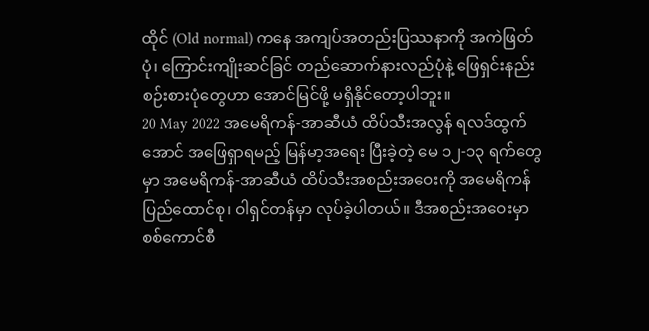ထိုင် (Old normal) ကနေ အကျပ်အတည်းပြဿနာကို အကဲဖြတ်ပုံ၊ ကြောင်းကျိုးဆင်ခြင် တည်ဆောက်နားလည်ပုံနဲ့ ဖြေရှင်းနည်းစဉ်းစားပုံတွေဟာ အောင်မြင်ဖို့ မရှိနိုင်တော့ပါဘူး။
20 May 2022 အမေရိကန်-အာဆီယံ ထိပ်သီးအလွန် ရလဒ်ထွက်အောင် အဖြေရှာရမည့် မြန်မာ့အရေး ပြီးခဲ့တဲ့ မေ ၁၂-၁၃ ရက်တွေမှာ အမေရိကန်-အာဆီယံ ထိပ်သီးအစည်းအဝေးကို အမေရိကန် ပြည်ထောင်စု၊ ဝါရှင်တန်မှာ လုပ်ခဲ့ပါတယ်။ ဒီအစည်းအဝေးမှာ စစ်ကောင်စီ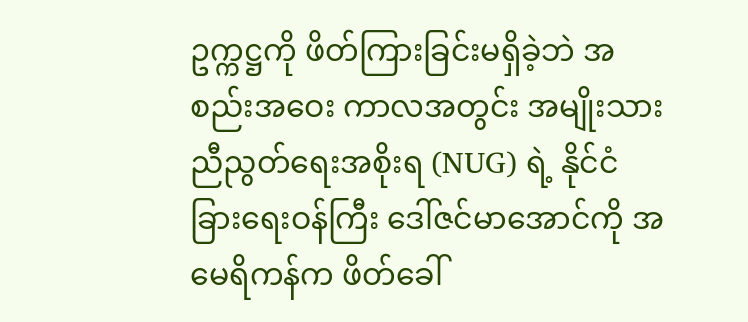ဥက္ကဋ္ဌကို ဖိတ်ကြားခြင်းမရှိခဲ့ဘဲ အစည်းအဝေး ကာလအတွင်း အမျိုးသားညီညွတ်ရေးအစိုးရ (NUG) ရဲ့ နိုင်ငံခြားရေးဝန်ကြီး ဒေါ်ဇင်မာအောင်ကို အမေရိကန်က ဖိတ်ခေါ်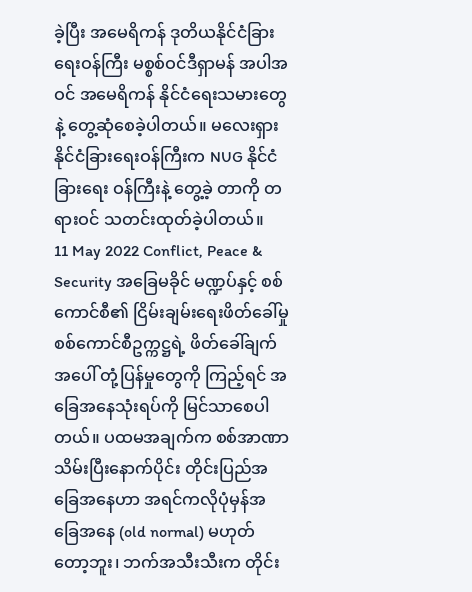ခဲ့ပြီး အမေရိကန် ဒုတိယနိုင်ငံခြားရေးဝန်ကြီး မစ္စစ်ဝင်ဒီရှာမန် အပါအဝင် အမေရိကန် နိုင်ငံရေးသမားတွေနဲ့ တွေ့ဆုံစေခဲ့ပါတယ်။ မလေးရှားနိုင်ငံခြားရေးဝန်ကြီးက NUG နိုင်ငံခြားရေး ဝန်ကြီးနဲ့ တွေ့ခဲ့ တာကို တရားဝင် သတင်းထုတ်ခဲ့ပါတယ်။
11 May 2022 Conflict, Peace & Security အခြေမခိုင် မဏ္ဍပ်နှင့် စစ်ကောင်စီ၏ ငြိမ်းချမ်းရေးဖိတ်ခေါ်မှု စစ်ကောင်စီဥက္ကဋ္ဌရဲ့ ဖိတ်ခေါ်ချက်အပေါ် တုံ့ပြန်မှုတွေကို ကြည့်ရင် အခြေအနေသုံးရပ်ကို မြင်သာစေပါတယ်။ ပထမအချက်က စစ်အာဏာသိမ်းပြီးနောက်ပိုင်း တိုင်းပြည်အခြေအနေဟာ အရင်ကလိုပုံမှန်အခြေအနေ (old normal) မဟုတ်တော့ဘူး၊ ဘက်အသီးသီးက တိုင်း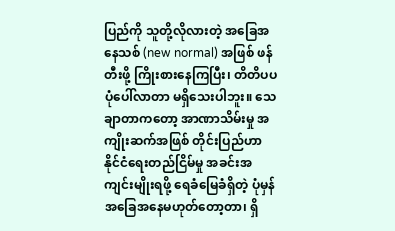ပြည်ကို သူတို့လိုလားတဲ့ အခြေအနေသစ် (new normal) အဖြစ် ဖန်တီးဖို့ ကြိုးစားနေကြပြီး၊ တိတိပပ ပုံပေါ်လာတာ မရှိသေးပါဘူး။ သေချာတာကတော့ အာဏာသိမ်းမှု အကျိုးဆက်အဖြစ် တိုင်းပြည်ဟာ နိုင်ငံရေးတည်ငြိမ်မှု အခင်းအကျင်းမျိုးရဖို့ ရေခံမြေခံရှိတဲ့ ပုံမှန်အခြေအနေမဟုတ်တော့တာ၊ ရှိ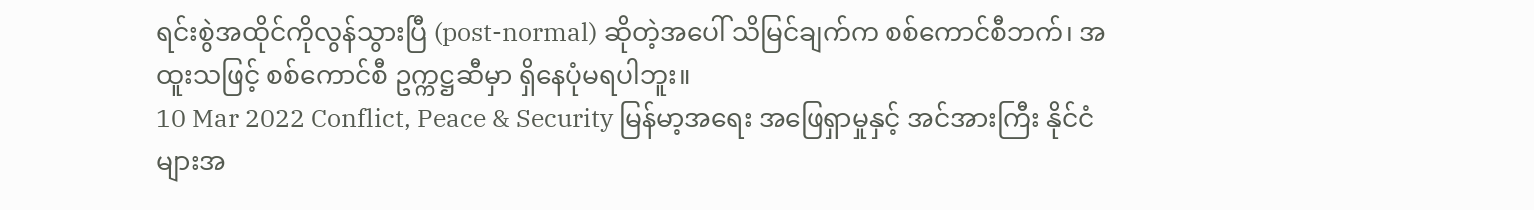ရင်းစွဲအထိုင်ကိုလွန်သွားပြီ (post-normal) ဆိုတဲ့အပေါ် သိမြင်ချက်က စစ်ကောင်စီဘက်၊ အထူးသဖြင့် စစ်ကောင်စီ ဥက္ကဋ္ဌဆီမှာ ရှိနေပုံမရပါဘူး။
10 Mar 2022 Conflict, Peace & Security မြန်မာ့အရေး အဖြေရှာမှုနှင့် အင်အားကြီး နိုင်ငံများအ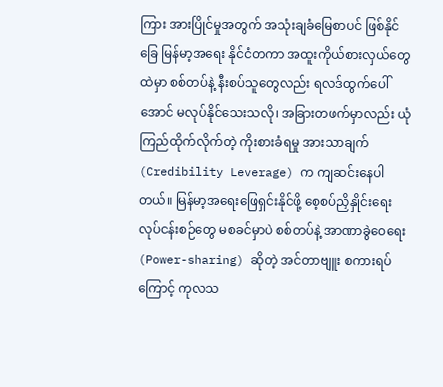ကြား အားပြိုင်မှုအတွက် အသုံးချခံမြေစာပင် ဖြစ်နိုင်ခြေ မြန်မာ့အရေး နိုင်ငံတကာ အထူးကိုယ်စားလှယ်တွေထဲမှာ စစ်တပ်နဲ့ နီးစပ်သူတွေလည်း ရလဒ်ထွက်ပေါ် အောင် မလုပ်နိုင်သေးသလို၊ အခြားတဖက်မှာလည်း ယုံကြည်ထိုက်လိုက်တဲ့ ကိုးစားခံရမှု အားသာချက် (Credibility Leverage) က ကျဆင်းနေပါတယ်။ မြန်မာ့အရေးဖြေရှင်းနိုင်ဖို့ စေ့စပ်ညှိနှိုင်းရေး လုပ်ငန်းစဉ်တွေ မစခင်မှာပဲ စစ်တပ်နဲ့ အာဏာခွဲဝေရေး (Power-sharing) ဆိုတဲ့ အင်တာဗျူး စကားရပ်ကြောင့် ကုလသ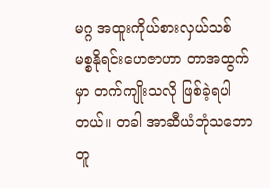မဂ္ဂ အထူးကိုယ်စားလှယ်သစ် မစ္စနိုရင်းဟေဇာဟာ တာအထွက်မှာ တက်ကျိုးသလို ဖြစ်ခဲ့ရပါတယ်။ တခါ အာဆီယံဘုံသဘော တူ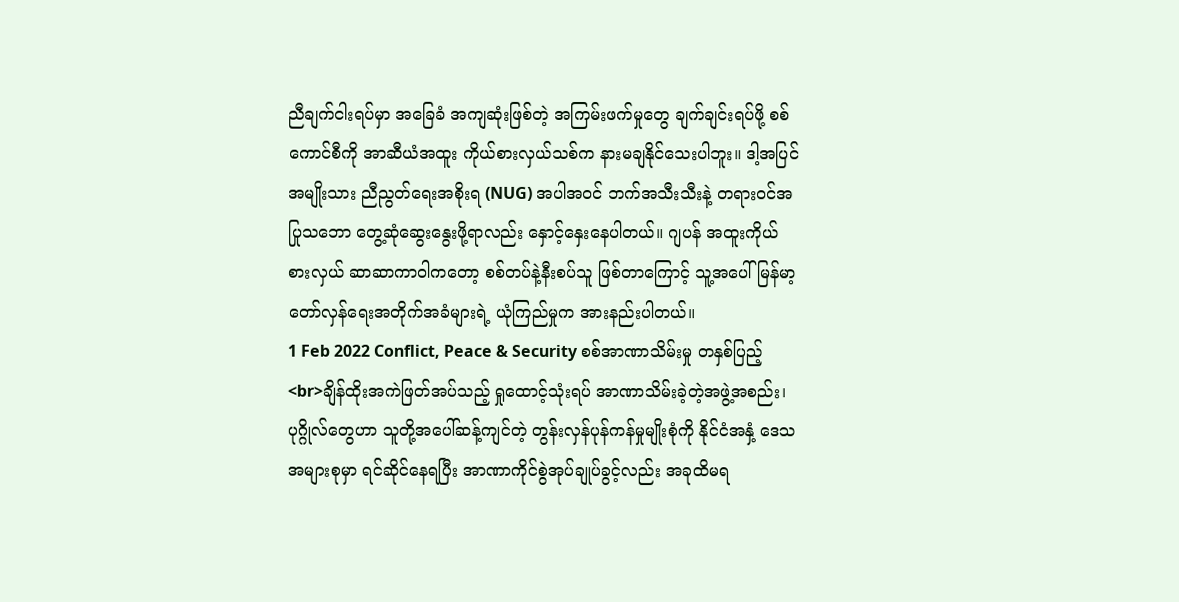ညီချက်ငါးရပ်မှာ အခြေခံ အကျဆုံးဖြစ်တဲ့ အကြမ်းဖက်မှုတွေ ချက်ချင်းရပ်ဖို့ စစ်ကောင်စီကို အာဆီယံအထူး ကိုယ်စားလှယ်သစ်က နားမချနိုင်သေးပါဘူး။ ဒါ့အပြင် အမျိုးသား ညီညွတ်ရေးအစိုးရ (NUG) အပါအဝင် ဘက်အသီးသီးနဲ့ တရားဝင်အပြုသဘော တွေ့ဆုံဆွေးနွေးဖို့ရာလည်း နှောင့်နှေးနေပါတယ်။ ဂျပန် အထူးကိုယ်စားလှယ် ဆာဆာကာဝါကတော့ စစ်တပ်နဲ့နီးစပ်သူ ဖြစ်တာကြောင့် သူ့အပေါ် မြန်မာ့တော်လှန်ရေးအတိုက်အခံများရဲ့ ယုံကြည်မှုက အားနည်းပါတယ်။
1 Feb 2022 Conflict, Peace & Security စစ်အာဏာသိမ်းမှု တနှစ်ပြည့်<br>ချိန်ထိုးအကဲဖြတ်အပ်သည့် ရှုထောင့်သုံးရပ် အာဏာသိမ်းခဲ့တဲ့အဖွဲ့အစည်း၊ ပုဂ္ဂိုလ်တွေဟာ သူတို့အပေါ်ဆန့်ကျင်တဲ့ တွန်းလှန်ပုန်ကန်မှုမျိုးစုံကို နိုင်ငံအနှံ့ ဒေသအများစုမှာ ရင်ဆိုင်နေရပြီး အာဏာကိုင်စွဲအုပ်ချုပ်ခွင့်လည်း အခုထိမရ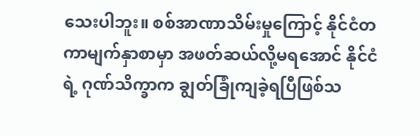သေးပါဘူး။ စစ်အာဏာသိမ်းမှုကြောင့် နိုင်ငံတကာမျက်နှာစာမှာ အဖတ်ဆယ်လို့မရအောင် နိုင်ငံရဲ့ ဂုဏ်သိက္ခာက ချွတ်ခြုံကျခဲ့ရပြီဖြစ်သ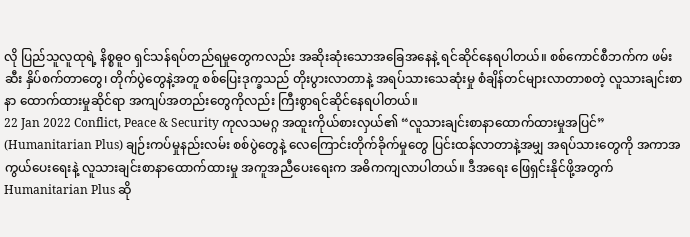လို ပြည်သူလူထုရဲ့ နိစ္စဓူဝ ရှင်သန်ရပ်တည်ရမှုတွေကလည်း အဆိုးဆုံးသောအခြေအနေနဲ့ ရင်ဆိုင်နေရပါတယ်။ စစ်ကောင်စီဘက်က ဖမ်းဆီး နှိပ်စက်တာတွေ၊ တိုက်ပွဲတွေနဲ့အတူ စစ်ပြေးဒုက္ခသည် တိုးပွားလာတာနဲ့ အရပ်သားသေဆုံးမှု စံချိန်တင်များလာတာစတဲ့ လူသားချင်းစာနာ ထောက်ထားမှုဆိုင်ရာ အကျပ်အတည်းတွေကိုလည်း ကြီးစွာရင်ဆိုင်နေရပါတယ်။
22 Jan 2022 Conflict, Peace & Security ကုလသမဂ္ဂ အထူးကိုယ်စားလှယ်၏ “လူသားချင်းစာနာထောက်ထားမှုအပြင်” (Humanitarian Plus) ချဉ်းကပ်မှုနည်းလမ်း စစ်ပွဲတွေနဲ့ လေကြောင်းတိုက်ခိုက်မှုတွေ ပြင်းထန်လာတာနဲ့အမျှ အရပ်သားတွေကို အကာအကွယ်ပေးရေးနဲ့ လူသားချင်းစာနာထောက်ထားမှု အကူအညီပေးရေးက အဓိကကျလာပါတယ်။ ဒီအရေး ဖြေရှင်းနိုင်ဖို့အတွက် Humanitarian Plus ဆို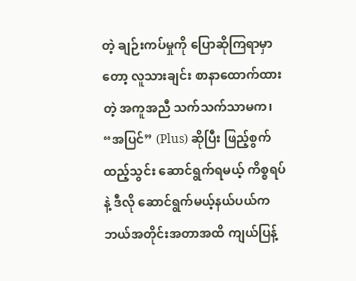တဲ့ ချဉ်းကပ်မှုကို ပြောဆိုကြရာမှာတော့ လူသားချင်း စာနာထောက်ထားတဲ့ အကူအညီ သက်သက်သာမက၊ “အပြင်” (Plus) ဆိုပြီး ဖြည့်စွက်ထည့်သွင်း ဆောင်ရွက်ရမယ့် ကိစ္စရပ်နဲ့ ဒီလို ဆောင်ရွက်မယ့်နယ်ပယ်က ဘယ်အတိုင်းအတာအထိ ကျယ်ပြန့်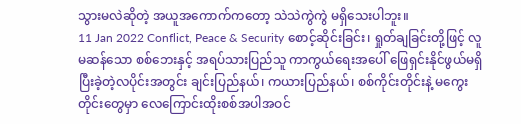သွားမလဲဆိုတဲ့ အယူအကောက်ကတော့ သဲသဲကွဲကွဲ မရှိသေးပါဘူး။
11 Jan 2022 Conflict, Peace & Security စောင့်ဆိုင်းခြင်း၊ ရှုတ်ချခြင်းတို့ဖြင့် လူမဆန်သော စစ်ဘေးနှင့် အရပ်သားပြည်သူ ကာကွယ်ရေးအပေါ် ဖြေရှင်းနိုင်ဖွယ်မရှိ ပြီးခဲ့တဲ့လပိုင်းအတွင်း ချင်းပြည်နယ်၊ ကယားပြည်နယ်၊ စစ်ကိုင်းတိုင်းနဲ့ မကွေးတိုင်းတွေမှာ လေကြောင်းထိုးစစ်အပါအဝင်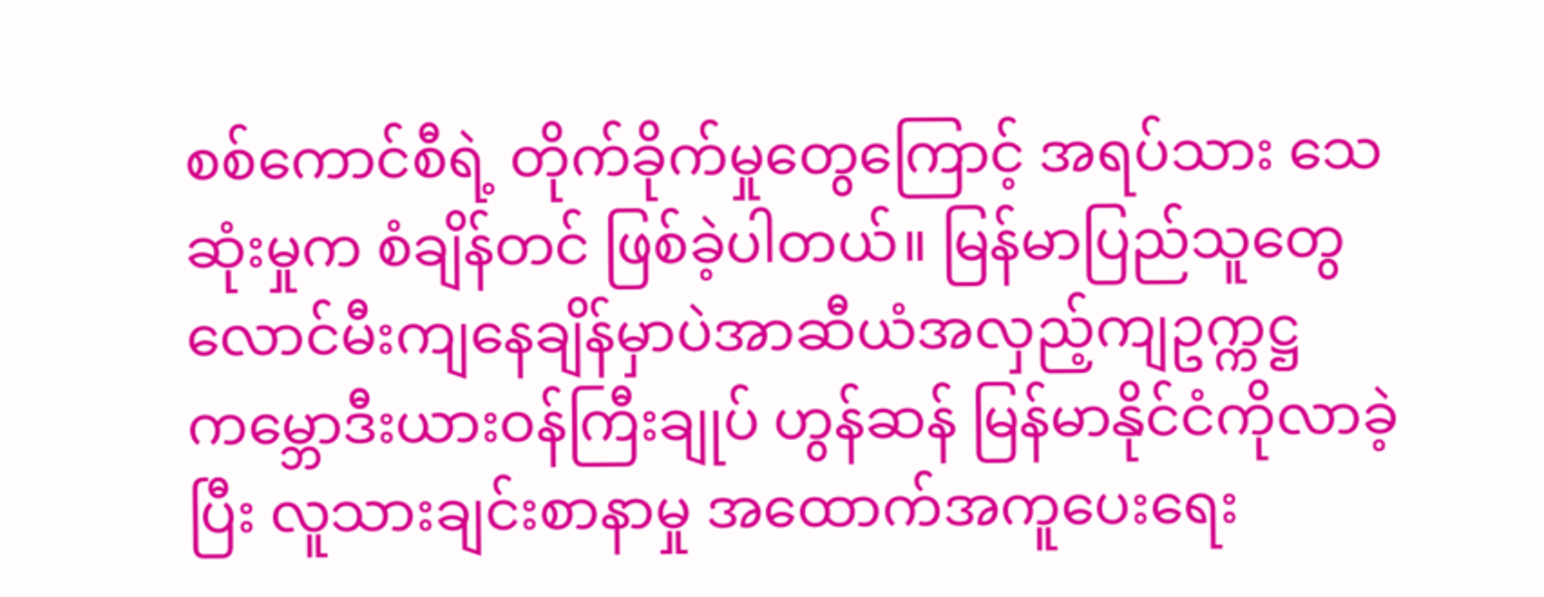စစ်ကောင်စီရဲ့ တိုက်ခိုက်မှုတွေကြောင့် အရပ်သား သေဆုံးမှုက စံချိန်တင် ဖြစ်ခဲ့ပါတယ်။ မြန်မာပြည်သူတွေ လောင်မီးကျနေချိန်မှာပဲအာဆီယံအလှည့်ကျဥက္ကဋ္ဌ ကမ္ဘောဒီးယားဝန်ကြီးချုပ် ဟွန်ဆန် မြန်မာနိုင်ငံကိုလာခဲ့ပြီး လူသားချင်းစာနာမှု အထောက်အကူပေးရေး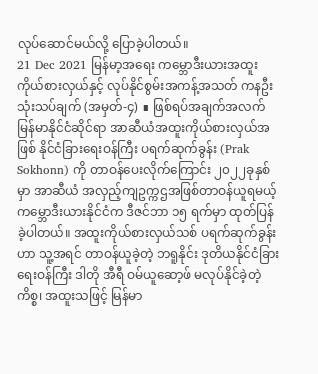လုပ်ဆောင်မယ်လို့ ပြောခဲ့ပါတယ်။
21 Dec 2021 မြန်မာ့အရေး ကမ္ဘောဒီးယားအထူးကိုယ်စားလှယ်နှင့် လုပ်နိုင်စွမ်းအကန့်အသတ် ကနဦးသုံးသပ်ချက် (အမှတ်-၄) ∎ ဖြစ်ရပ်အချက်အလက် မြန်မာနိုင်ငံဆိုင်ရာ အာဆီယံအထူးကိုယ်စားလှယ်အဖြစ် နိုင်ငံခြားရေးဝန်ကြီး ပရက်ဆုက်ခွန်း (Prak Sokhonn) ကို တာဝန်ပေးလိုက်ကြောင်း ၂၀၂၂ခုနှစ်မှာ အာဆီယံ အလှည့်ကျဥက္ကဌအဖြစ်တာဝန်ယူရမယ့် ကမ္ဘောဒီးယားနိုင်ငံက ဒီဇင်ဘာ ၁၅ ရက်မှာ ထုတ်ပြန်ခဲ့ပါတယ်။ အထူးကိုယ်စားလှယ်သစ် ပရက်ဆုက်ခွန်းဟာ သူ့အရင် တာဝန်ယူခဲ့တဲ့ ဘရူနိုင်း ဒုတိယနိုင်ငံခြားရေးဝန်ကြီး ဒါတို အီရီ ဝမ်ယူဆော့ဖ် မလုပ်နိုင်ခဲ့တဲ့ကိစ္စ၊ အထူးသဖြင့် မြန်မာ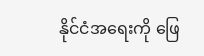နိုင်ငံအရေးကို ဖြေ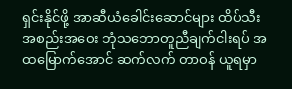ရှင်းနိုင်ဖို့ အာဆီယံခေါင်းဆောင်များ ထိပ်သီး အစည်းအဝေး ဘုံသဘောတူညီချက်ငါးရပ် အထမြောက်အောင် ဆက်လက် တာဝန် ယူရမှာ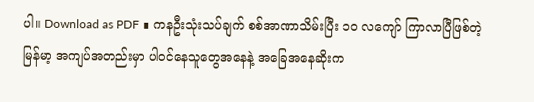ပါ။ Download as PDF ∎ ကနဦးသုံးသပ်ချက် စစ်အာဏာသိမ်းပြီး ၁၀ လကျော် ကြာလာပြီဖြစ်တဲ့ မြန်မာ့ အကျပ်အတည်းမှာ ပါဝင်နေသူတွေအနေနဲ့ အခြေအနေဆိုးက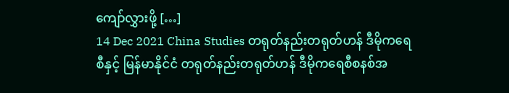ကျော်လွှားဖို့ […]
14 Dec 2021 China Studies တရုတ်နည်းတရုတ်ဟန် ဒီမိုကရေစီနှင့် မြန်မာနိုင်ငံ တရုတ်နည်းတရုတ်ဟန် ဒီမိုကရေစီစနစ်အ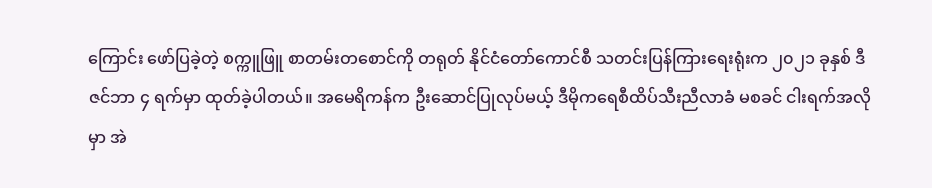ကြောင်း ဖော်ပြခဲ့တဲ့ စက္ကူဖြူ စာတမ်းတစောင်ကို တရုတ် နိုင်ငံတော်ကောင်စီ သတင်းပြန်ကြားရေးရုံးက ၂၀၂၁ ခုနှစ် ဒီဇင်ဘာ ၄ ရက်မှာ ထုတ်ခဲ့ပါတယ်။ အမေရိကန်က ဦးဆောင်ပြုလုပ်မယ့် ဒီမိုကရေစီထိပ်သီးညီလာခံ မစခင် ငါးရက်အလိုမှာ အဲ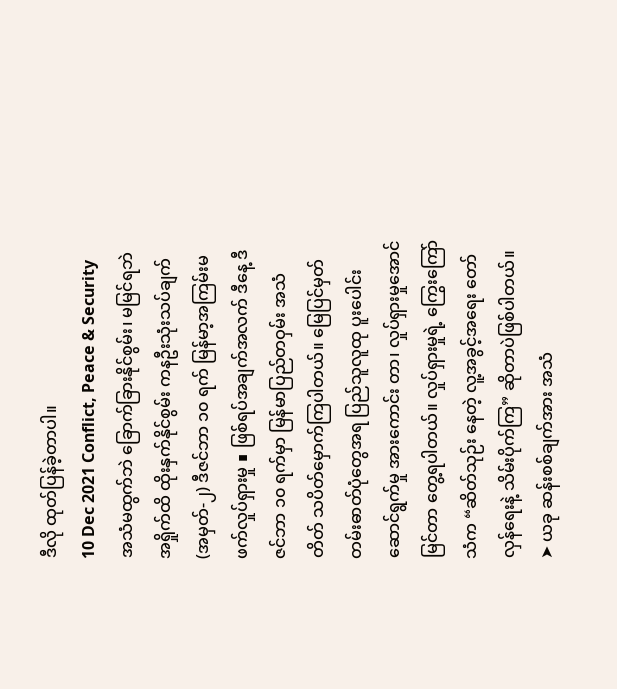ဒီလို ထုတ်ပြန်ခဲ့တာပါ။
10 Dec 2021 Conflict, Peace & Security အသံမထွက်ဘဲ ခြောက်ခြားနိုင်စွမ်း၊ မမြင်ရဘဲ အရှိုက်ထိ ထိုးနှက်နိုင်စွမ်း ကနဦးသုံးသပ်ချက် (အမှတ်-၂) ဒီဇင်ဘာ ၁၀ ရက် မြန်မာ့အကြမ်းမဖက်လှုပ်ရှားမှု ∎ ဖြစ်ရပ်အချက်အလက် ဒီနေ့ ဒီဇင်ဘာ ၁၀ ရက်မှာ မြန်မာပြည်တဝှမ်း အသံတိတ် သပိတ်မှောက်ကြပါတယ်။ မြေပြင်မှတ်တမ်းဓာတ်ပုံတွေအရ ပြည်သူလူထု ပူးပေါင်းဆောင်ရွက်မှု အားကောင်း တာ၊ လှုပ်ရှားမှုအောင်မြင်တာ တွေ့ရပါတယ်။ လှုပ်ရှားမှုရဲ့ ကြွေးကြော်သံက “ဆိတ်သုဉ်း နေတဲ့ လူ့အခွင့်အရေး တော်လှန်ရေးနဲ့ သိမ်းပိုက်ကြ” ဆိုတာပဲဖြစ်ပါတယ်။ ➤ ယခု ဆန်းစစ်ချက်အား အသံ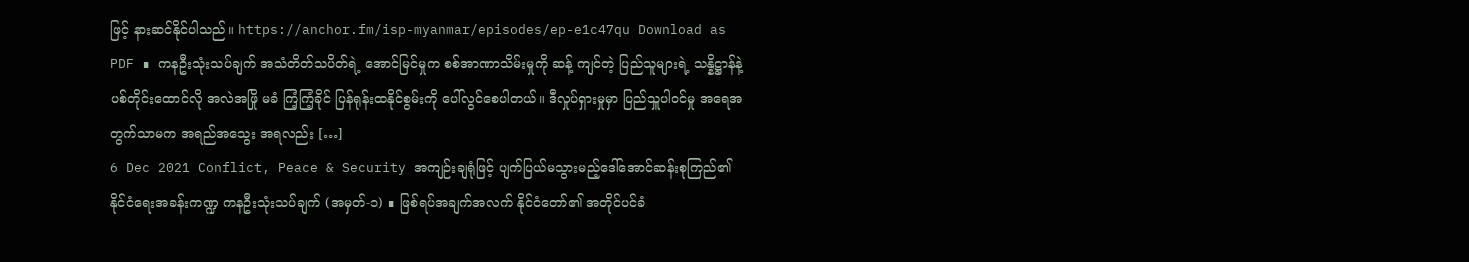ဖြင့် နားဆင်နိုင်ပါသည်။ https://anchor.fm/isp-myanmar/episodes/ep-e1c47qu Download as PDF ∎ ကနဦးသုံးသပ်ချက် အသံတိတ်သပိတ်ရဲ့ အောင်မြင်မှုက စစ်အာဏာသိမ်းမှုကို ဆန့် ကျင်တဲ့ ပြည်သူများရဲ့ သန္နိဋ္ဌာန်နဲ့ ပစ်တိုင်းထောင်လို အလဲအဖြို မခံ ကြံ့ကြံ့ခိုင် ပြန်ရုန်းထနိုင်စွမ်းကို ပေါ်လွင်စေပါတယ်။ ဒီလှုပ်ရှားမှုမှာ ပြည်သှူပါဝင်မှု အရေအတွက်သာမက အရည်အသွေး အရလည်း […]
6 Dec 2021 Conflict, Peace & Security အကျဉ်းချရုံဖြင့် ပျက်ပြယ်မသွားမည့်ဒေါ်အောင်ဆန်းစုကြည်၏ နိုင်ငံရေးအခန်းကဏ္ဍ ကနဦးသုံးသပ်ချက် (အမှတ်-၁) ∎ ဖြစ်ရပ်အချက်အလက် နိုင်ငံတော်၏ အတိုင်ပင်ခံ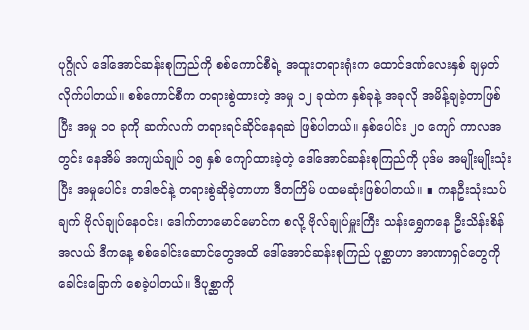ပုဂ္ဂိုလ် ဒေါ်အောင်ဆန်းစုကြည်ကို စစ်ကောင်စီရဲ့ အထူးတရားရုံးက ထောင်ဒဏ်လေးနှစ် ချမှတ်လိုက်ပါတယ်။ စစ်ကောင်စီက တရားစွဲထားတဲ့ အမှု ၁၂ ခုထဲက နှစ်ခုနဲ့ အခုလို အမိန့်ချခဲ့တာဖြစ်ပြီး အမှု ၁၀ ခုကို ဆက်လက် တရားရင်ဆိုင်နေရဆဲ ဖြစ်ပါတယ်။ နှစ်ပေါင်း ၂၀ ကျော် ကာလအတွင်း နေအိမ် အကျယ်ချုပ် ၁၅ နှစ် ကျော်ထားခဲ့တဲ့ ဒေါ်အောင်ဆန်းစုကြည်ကို ပုဒ်မ အမျိုးမျိုးသုံးပြီး အမှုပေါင်း တဒါဇင်နဲ့ တရားစွဲဆိုခဲ့တာဟာ ဒီတကြိမ် ပထမဆုံးဖြစ်ပါတယ်။ ∎ ကနဦးသုံးသပ်ချက် ဗိုလ်ချုပ်နေဝင်း၊ ဒေါက်တာမောင်မောင်က စလို့ ဗိုလ်ချုပ်မှူးကြီး သန်းရွှေကနေ ဦးသိန်းစိန်အလယ် ဒီကနေ့ စစ်ခေါင်းဆောင်တွေအထိ ဒေါ်အောင်ဆန်းစုကြည် ပုစ္ဆာဟာ အာဏာရှင်တွေကို ခေါင်းခြောက် စေခဲ့ပါတယ်။ ဒီပုစ္ဆာကို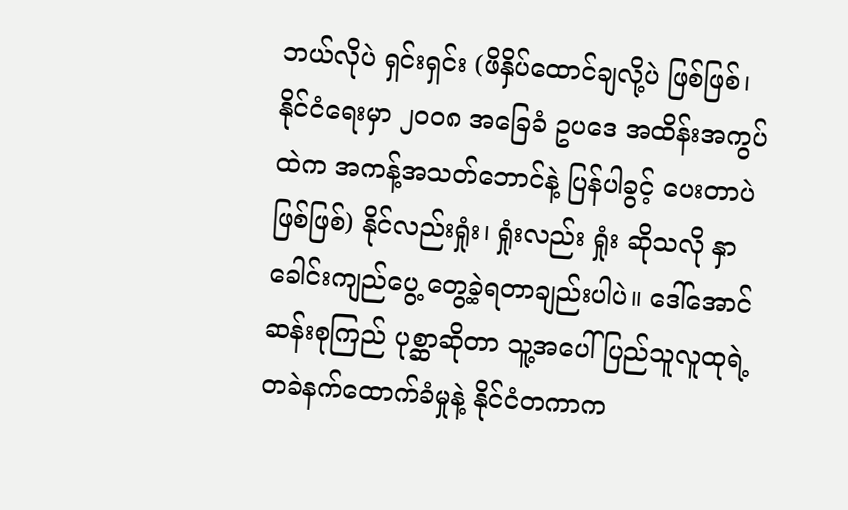ဘယ်လိုပဲ ရှင်းရှင်း (ဖိနှိပ်ထောင်ချလို့ပဲ ဖြစ်ဖြစ်၊ နိုင်ငံရေးမှာ ၂၀၀၈ အခြေခံ ဥပဒေ အထိန်းအကွပ်ထဲက အကန့်အသတ်ဘောင်နဲ့ ပြန်ပါခွင့် ပေးတာပဲဖြစ်ဖြစ်) နိုင်လည်းရှုံး၊ ရှုံးလည်း ရှုံး ဆိုသလို နှာခေါင်းကျည်ပွေ့ တွေ့ခဲ့ရတာချည်းပါပဲ။ ဒေါ်အောင်ဆန်းစုကြည် ပုစ္ဆာဆိုတာ သူ့အပေါ် ပြည်သူလူထုရဲ့ တခဲနက်ထောက်ခံမှုနဲ့ နိုင်ငံတကာက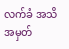လက်ခံ အသိအမှတ်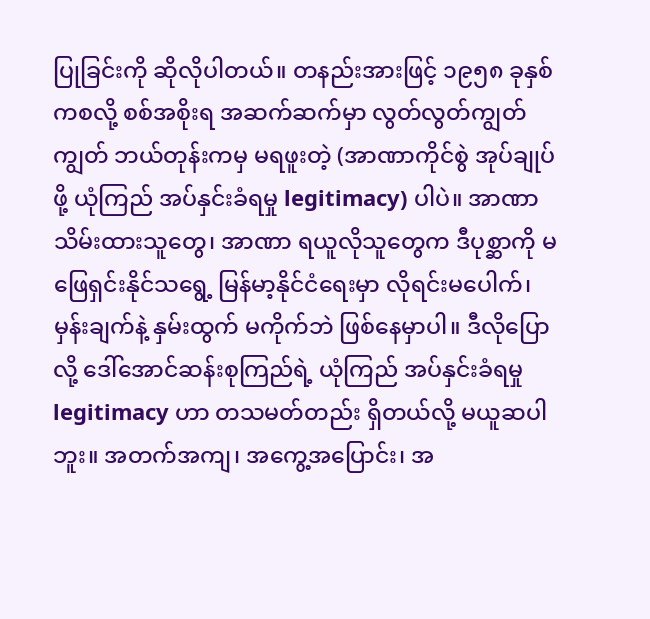ပြုခြင်းကို ဆိုလိုပါတယ်။ တနည်းအားဖြင့် ၁၉၅၈ ခုနှစ်ကစလို့ စစ်အစိုးရ အဆက်ဆက်မှာ လွတ်လွတ်ကျွတ်ကျွတ် ဘယ်တုန်းကမှ မရဖူးတဲ့ (အာဏာကိုင်စွဲ အုပ်ချုပ်ဖို့ ယုံကြည် အပ်နှင်းခံရမှု legitimacy) ပါပဲ။ အာဏာ သိမ်းထားသူတွေ၊ အာဏာ ရယူလိုသူတွေက ဒီပုစ္ဆာကို မဖြေရှင်းနိုင်သရွေ့ မြန်မာ့နိုင်ငံရေးမှာ လိုရင်းမပေါက်၊ မှန်းချက်နဲ့ နှမ်းထွက် မကိုက်ဘဲ ဖြစ်နေမှာပါ။ ဒီလိုပြောလို့ ဒေါ်အောင်ဆန်းစုကြည်ရဲ့ ယုံကြည် အပ်နှင်းခံရမှု legitimacy ဟာ တသမတ်တည်း ရှိတယ်လို့ မယူဆပါဘူး။ အတက်အကျ၊ အကွေ့အပြောင်း၊ အ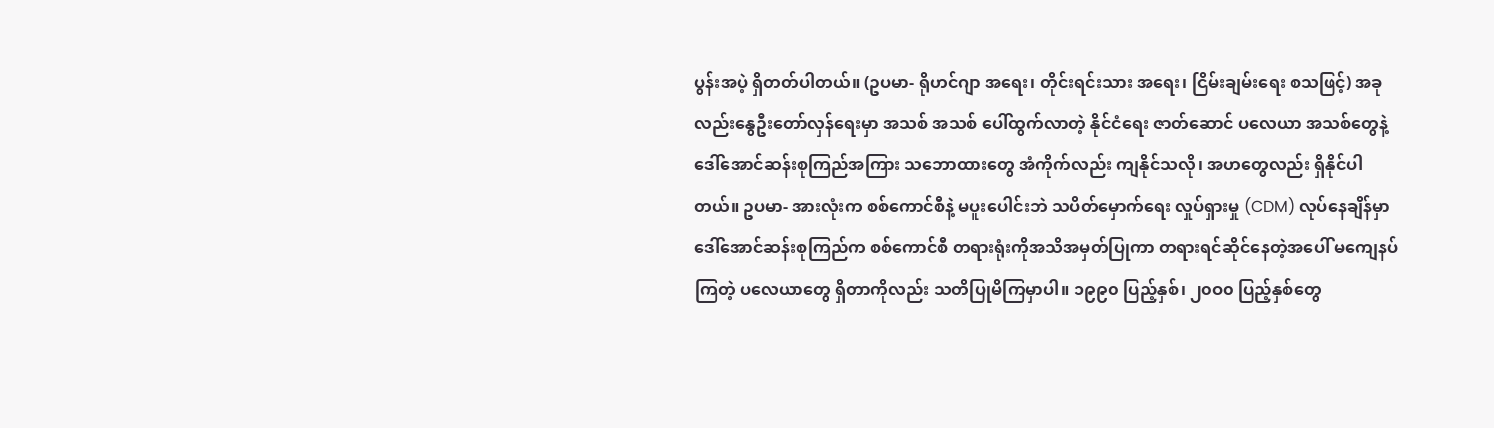ပွန်းအပဲ့ ရှိတတ်ပါတယ်။ (ဥပမာ- ရိုဟင်ဂျာ အရေး၊ တိုင်းရင်းသား အရေး၊ ငြိမ်းချမ်းရေး စသဖြင့်) အခုလည်းနွေဦးတော်လှန်ရေးမှာ အသစ် အသစ် ပေါ်ထွက်လာတဲ့ နိုင်ငံရေး ဇာတ်ဆောင် ပလေယာ အသစ်တွေနဲ့ ဒေါ်အောင်ဆန်းစုကြည်အကြား သဘောထားတွေ အံကိုက်လည်း ကျနိုင်သလို၊ အဟတွေလည်း ရှိနိုင်ပါတယ်။ ဥပမာ- အားလုံးက စစ်ကောင်စီနဲ့ မပူးပေါင်းဘဲ သပိတ်မှောက်ရေး လှုပ်ရှားမှု (CDM) လုပ်နေချိန်မှာ ဒေါ်အောင်ဆန်းစုကြည်က စစ်ကောင်စီ တရားရုံးကိုအသိအမှတ်ပြုကာ တရားရင်ဆိုင်နေတဲ့အပေါ် မကျေနပ်ကြတဲ့ ပလေယာတွေ ရှိတာကိုလည်း သတိပြုမိကြမှာပါ။ ၁၉၉၀ ပြည့်နှစ်၊ ၂၀ဝ၀ ပြည့်နှစ်တွေ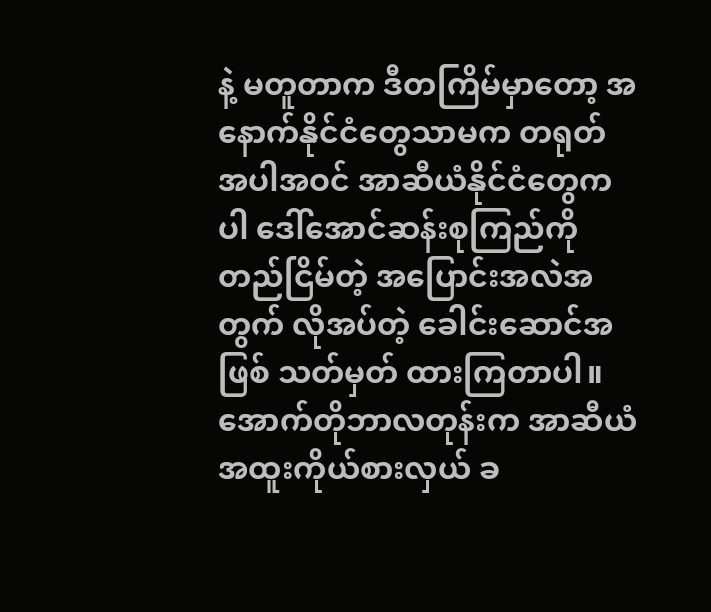နဲ့ မတူတာက ဒီတကြိမ်မှာတော့ အနောက်နိုင်ငံတွေသာမက တရုတ် အပါအဝင် အာဆီယံနိုင်ငံတွေကပါ ဒေါ်အောင်ဆန်းစုကြည်ကို တည်ငြိမ်တဲ့ အပြောင်းအလဲအတွက် လိုအပ်တဲ့ ခေါင်းဆောင်အဖြစ် သတ်မှတ် ထားကြတာပါ။ အောက်တိုဘာလတုန်းက အာဆီယံ အထူးကိုယ်စားလှယ် ခ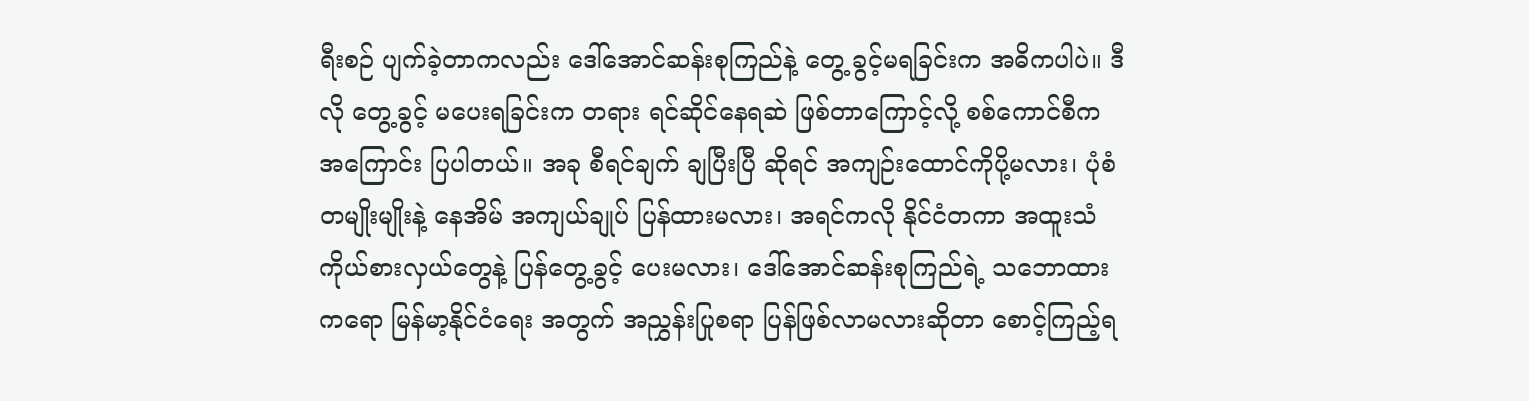ရီးစဉ် ပျက်ခဲ့တာကလည်း ဒေါ်အောင်ဆန်းစုကြည်နဲ့ တွေ့ ခွင့်မရခြင်းက အဓိကပါပဲ။ ဒီလို တွေ့ခွင့် မပေးရခြင်းက တရား ရင်ဆိုင်နေရဆဲ ဖြစ်တာကြောင့်လို့ စစ်ကောင်စီက အကြောင်း ပြပါတယ်။ အခု စီရင်ချက် ချပြီးပြီ ဆိုရင် အကျဉ်းထောင်ကိုပို့မလား၊ ပုံစံ တမျိုးမျိုးနဲ့ နေအိမ် အကျယ်ချုပ် ပြန်ထားမလား၊ အရင်ကလို နိုင်ငံတကာ အထူးသံ ကိုယ်စားလှယ်တွေနဲ့ ပြန်တွေ့ခွင့် ပေးမလား၊ ဒေါ်အောင်ဆန်းစုကြည်ရဲ့ သဘောထားကရော မြန်မာ့နိုင်ငံရေး အတွက် အညွှန်းပြုစရာ ပြန်ဖြစ်လာမလားဆိုတာ စောင့်ကြည့်ရ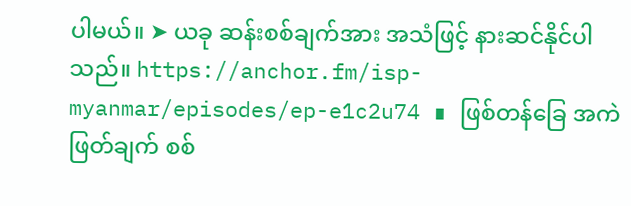ပါမယ်။ ➤ ယခု ဆန်းစစ်ချက်အား အသံဖြင့် နားဆင်နိုင်ပါသည်။ https://anchor.fm/isp-myanmar/episodes/ep-e1c2u74 ∎ ဖြစ်တန်ခြေ အကဲဖြတ်ချက် စစ်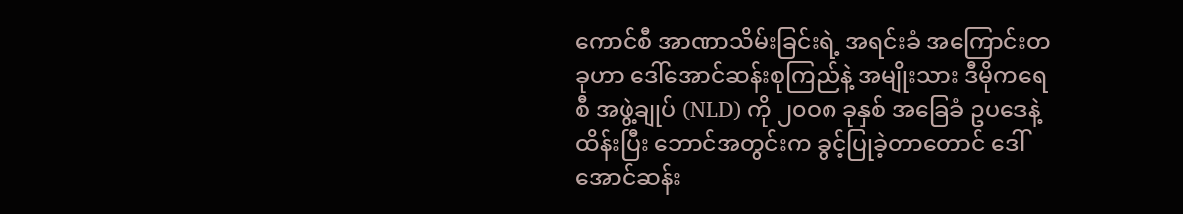ကောင်စီ အာဏာသိမ်းခြင်းရဲ့ အရင်းခံ အကြောင်းတခုဟာ ဒေါ်အောင်ဆန်းစုကြည်နဲ့ အမျိုးသား ဒီမိုကရေစီ အဖွဲ့ချုပ် (NLD) ကို ၂၀ဝ၈ ခုနှစ် အခြေခံ ဥပဒေနဲ့ ထိန်းပြီး ဘောင်အတွင်းက ခွင့်ပြုခဲ့တာတောင် ဒေါ်အောင်ဆန်း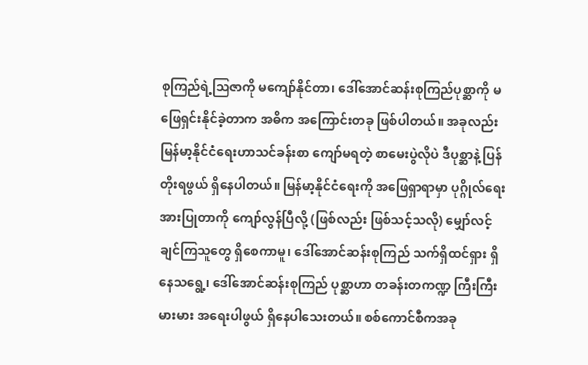စုကြည်ရဲ့ဩဇာကို မကျော်နိုင်တာ၊ ဒေါ်အောင်ဆန်းစုကြည်ပုစ္ဆာကို မဖြေရှင်းနိုင်ခဲ့တာက အဓိက အကြောင်းတခု ဖြစ်ပါတယ်။ အခုလည်း မြန်မာ့နိုင်ငံရေးဟာသင်ခန်းစာ ကျော်မရတဲ့ စာမေးပွဲလိုပဲ ဒီပုစ္ဆာနဲ့ ပြန်တိုးရဖွယ် ရှိနေပါတယ်။ မြန်မာ့နိုင်ငံရေးကို အဖြေရှာရာမှာ ပုဂ္ဂိုလ်ရေး အားပြုတာကို ကျော်လွန်ပြီလို့ (ဖြစ်လည်း ဖြစ်သင့်သလို) မျှော်လင့်ချင်ကြသူတွေ ရှိစေကာမူ၊ ဒေါ်အောင်ဆန်းစုကြည် သက်ရှိထင်ရှား ရှိနေသရွေ့၊ ဒေါ်အောင်ဆန်းစုကြည် ပုစ္ဆာဟာ တခန်းတကဏ္ဍ ကြီးကြီးမားမား အရေးပါဖွယ် ရှိနေပါသေးတယ်။ စစ်ကောင်စီကအခု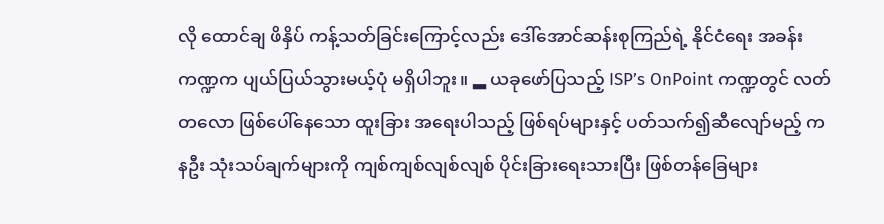လို ထောင်ချ ဖိနှိပ် ကန့်သတ်ခြင်းကြောင့်လည်း ဒေါ်အောင်ဆန်းစုကြည်ရဲ့ နိုင်ငံရေး အခန်းကဏ္ဍက ပျယ်ပြယ်သွားမယ့်ပုံ မရှိပါဘူး။ ▂ ယခုဖော်ပြသည့် ISP’s OnPoint ကဏ္ဍတွင် လတ်တလော ဖြစ်ပေါ်နေသော ထူးခြား အရေးပါသည့် ဖြစ်ရပ်များနှင့် ပတ်သက်၍ဆီလျော်မည့် ကနဦး သုံးသပ်ချက်များကို ကျစ်ကျစ်လျစ်လျစ် ပိုင်းခြားရေးသားပြီး ဖြစ်တန်ခြေများ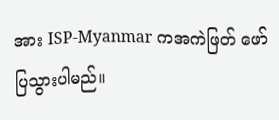အား ISP-Myanmar ကအကဲဖြတ် ဖော်ပြသွားပါမည်။